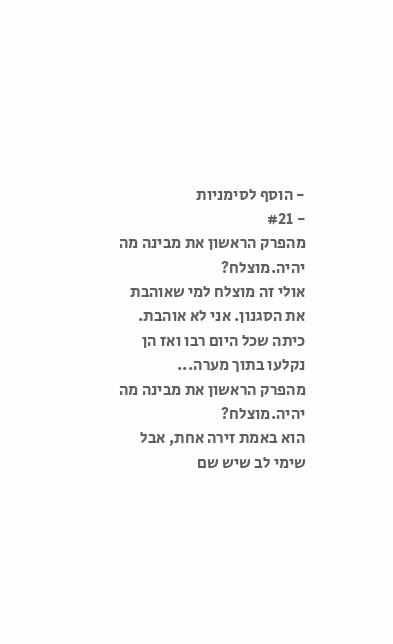- הוסף לסימניות
- #21
מהפרק הראשון את מבינה מה יהיה.מוצלח?
אולי זה מוצלח למי שאוהבת את הסגנון. אני לא אוהבת.
כיתה שכל היום רבו ואז הן נקלעו בתוך מערה...
מהפרק הראשון את מבינה מה יהיה.מוצלח?
הוא באמת זירה אחת, אבל שימי לב שיש שם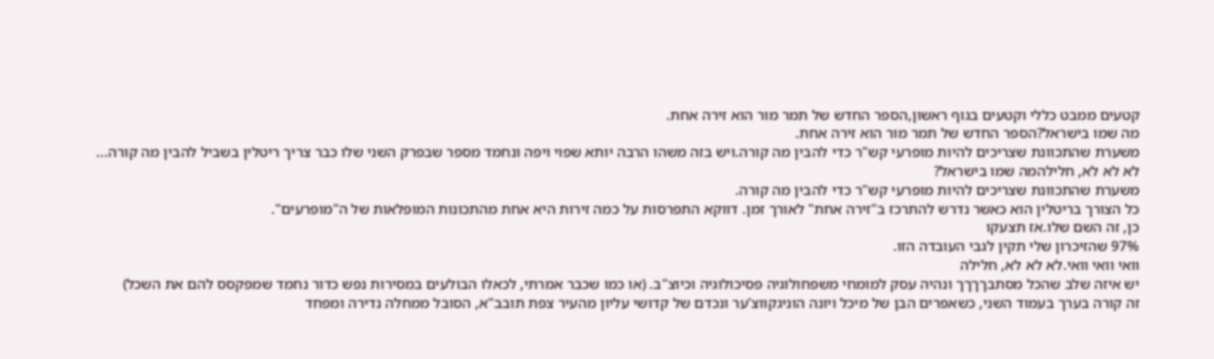קטעים ממבט כללי וקטעים בגוף ראשון,הספר החדש של תמר מור הוא זירה אחת.
מה שמו בישראל?הספר החדש של תמר מור הוא זירה אחת.
משערת שהתכוונת שצריכים להיות מופרעי קש"ר כדי להבין מה קורה.ויש בזה משהו הרבה יותא שפוי ויפה ונחמד מספר שבפרק השני שלו כבר צריך ריטלין בשביל להבין מה קורה...
לא לא לא, חלילהמה שמו בישראל?
משערת שהתכוונת שצריכים להיות מופרעי קש"ר כדי להבין מה קורה.
כל הצורך בריטלין הוא כאשר נדרש להתרכז ב"זירה אחת" לאורך זמן. דווקא התפרסות על כמה זירות היא אחת מהתכונות המופלאות של ה"מופרעים".
כן, זה השם שלו.אז תצעקו
97% שהזיכרון שלי תקין לגבי העובדה הזו.
וואי וואי וואי.לא לא לא, חלילה
יש איזה שלב שהכל מסתבךךךך ונהיה עסק למומחי משפחולוגיה פסיכולוגיה וכיוצ"ב. (או כמו שכבר אמרתי, לכאלו הבולעים במסירות נפש כדור נחמד שמפקסס להם את השכל)
זה קורה בערך בעמוד השני, כשאפרים הבן של מיכל ויונה הוניגקווצ'ער ונכדם של קדושי עליון מהעיר צפת תובב"א, הסובל ממחלה נדירה ומפחד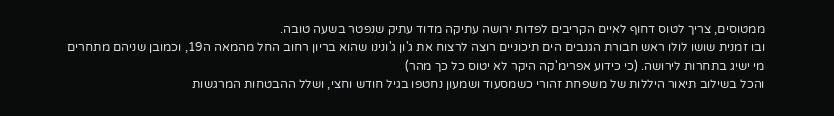ממטוסים, צריך לטוס דחוף לאיים הקריבים לפדות ירושה עתיקה מדוד עתיק שנפטר בשעה טובה.
ובו זמנית שושו לולו ראש חבורת הגנבים הים תיכוניים רוצה לרצוח את ג'ון ג'ונינו שהוא בריון רחוב החל מהמאה ה19, וכמובן שניהם מתחרים מי ישיג בתחרות לירושה. (כי כידוע אפרימ'קה היקר לא יטוס כל כך מהר)
והכל בשילוב תיאור היללות של משפחת זהורי כשמסעוד ושמעון נחטפו בגיל חודש וחצי, ושלל ההבטחות המרגשות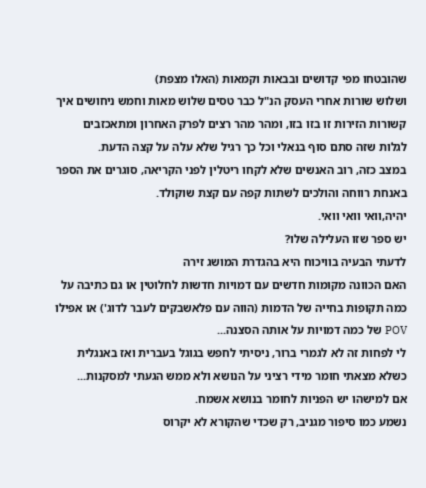שהובטחו מפי קדושים ובבאות וקמאות (האלו מצפת)
ושלוש שורות אחרי העסק הנ"ל כבר טסים שלוש מאות וחמש ניחושים איך קשורות הזירות זו בזו בזו, ומהר מהר רצים לפרק האחרון ומתאכזבים לגלות שזה סתם סוף בנאלי וכל כך רגיל שלא עלה על קצה הדעת.
במצב כזה, רוב האנשים שלא לקחו ריטלין לפני הקריאה, סוגרים את הספר באנחת רווחה והולכים לשתות קפה עם קצת שוקולד.
יהיה,וואי וואי וואי.
יש ספר שזו העלילה שלו?
לדעתי הבעיה בוויכוח היא בהגדרת המושג זירה
האם הכוונה מקומות חדשים עם דמויות חדשות לחלוטין או גם כתיבה על כמה תקופות בחייה של הדמות (הווה עם פלאשבקים לעבר לדוג') או אפילו POV של כמה דמויות על אותה הסצנה...
לי לפחות זה לא לגמרי ברור, ניסיתי לחפש בגוגל בעברית ואז באנגלית כשלא מצאתי חומר מידי רציני על הנושא ולא ממש הגעתי למסקנות...
אם למישהו יש הפניות לחומר בנושא אשמח.
נשמע כמו סיפור מגניב, רק שכדי שהקורא לא יקרוס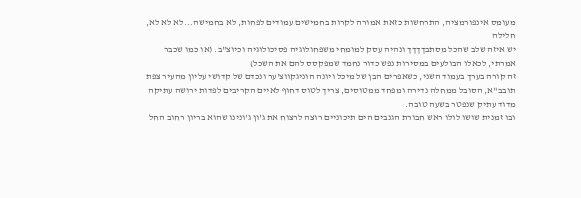מעומס אינפורמציה, התרחשות כזאת אמורה לקרות בחמישים עמודים לפחות, לא בחמישה...לא לא לא, חלילה
יש איזה שלב שהכל מסתבךךךך ונהיה עסק למומחי משפחולוגיה פסיכולוגיה וכיוצ"ב. (או כמו שכבר אמרתי, לכאלו הבולעים במסירות נפש כדור נחמד שמפקסס להם את השכל)
זה קורה בערך בעמוד השני, כשאפרים הבן של מיכל ויונה הוניגקווצ'ער ונכדם של קדושי עליון מהעיר צפת תובב"א, הסובל ממחלה נדירה ומפחד ממטוסים, צריך לטוס דחוף לאיים הקריבים לפדות ירושה עתיקה מדוד עתיק שנפטר בשעה טובה.
ובו זמנית שושו לולו ראש חבורת הגנבים הים תיכוניים רוצה לרצוח את ג'ון ג'ונינו שהוא בריון רחוב החל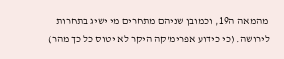מהמאה ה19, וכמובן שניהם מתחרים מי ישיג בתחרות לירושה. (כי כידוע אפרימ'קה היקר לא יטוס כל כך מהר)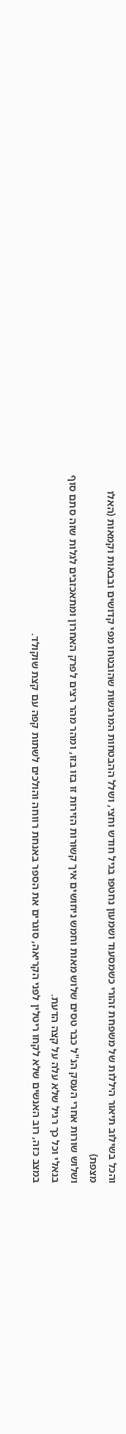והכל בשילוב תיאור היללות של משפחת זהורי כשמסעוד ושמעון נחטפו בגיל חודש וחצי, ושלל ההבטחות המרגשות שהובטחו מפי קדושים ובבאות וקמאות (האלו מצפת)
ושלוש שורות אחרי העסק הנ"ל כבר טסים שלוש מאות וחמש ניחושים איך קשורות הזירות זו בזו בזו, ומהר מהר רצים לפרק האחרון ומתאכזבים לגלות שזה סתם סוף בנאלי וכל כך רגיל שלא עלה על קצה הדעת.
במצב כזה, רוב האנשים שלא לקחו ריטלין לפני הקריאה, סוגרים את הספר באנחת רווחה והולכים לשתות קפה עם קצת שוקולד.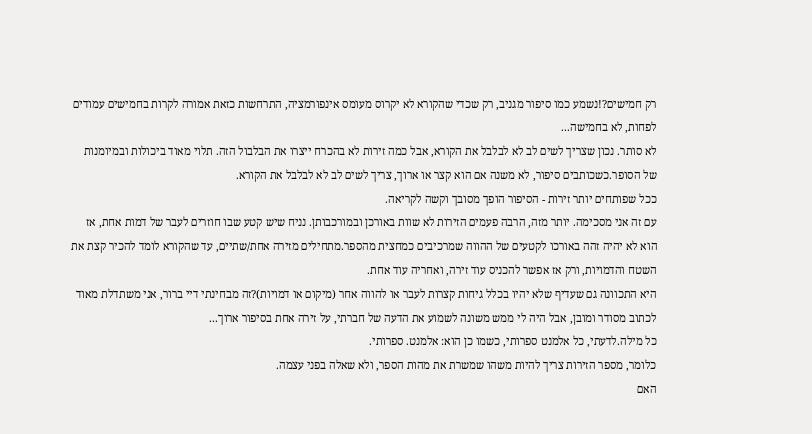רק חמישים?!נשמע כמו סיפור מגניב, רק שכדי שהקורא לא יקרוס מעומס אינפורמציה, התרחשות כזאת אמורה לקרות בחמישים עמודים לפחות, לא בחמישה...
לא סותר. נכון שצריך לשים לב לא לבלבל את הקורא, אבל כמה זירות לא בהכרח ייצרו את הבלבול הזה. תלוי מאוד ביכולות ובמיומנות של הסופר.כשכותבים סיפור, לא משנה אם הוא קצר או ארוך, צריך לשים לב לא לבלבל את הקורא.
ככל שפותחים יותר זירות - הסיפור הופך מסובך וקשה לקריאה.
עם זה אני מסכימה. יותר מזה, הרבה פעמים הזירות לא שוות באורכן ובמורכבותן. נניח שיש קטע שבו חוזרים לעבר של דמות אחת, אז הוא לא יהיה זהה באורכו לקטעים של ההווה שמרכיבים כמחצית מהספר.מתחילים מזירה אחת/שתיים, עד שהקורא לומד להכיר קצת את השטח והדמויות, ורק אז אפשר להכניס עוד זירה, ואחריה עוד אחת.
היא התכוונה גם שעדיף שלא יהיו בכלל גיחות קצרות לעבר או להווה אחר (מיקום או דמויות)?זה מבחינתי דיי ברור, אני משתדלת מאוד לכתוב מסודר ומובן, אבל היה לי ממש משונה לשמוע את הדעה של חברתי, על זירה אחת בסיפור ארוך...
כל מילה.לדעתי, כל אלמנט ספרותי, כשמו כן הוא: אלמנט. ספרותי.
כלומר, מספר הזירות צריך להיות משהו שמשרת את מהות הספר, ולא שאלה בפני עצמה.
האם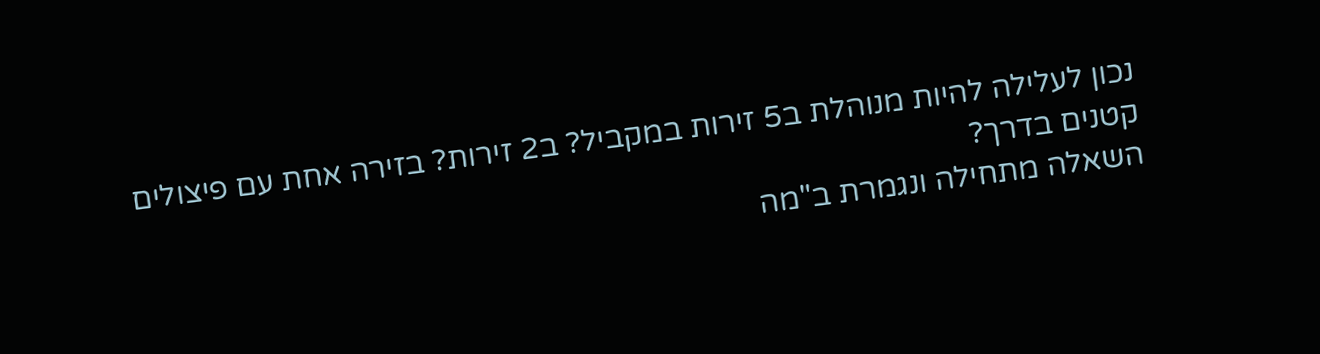נכון לעלילה להיות מנוהלת ב5 זירות במקביל? ב2 זירות? בזירה אחת עם פיצולים קטנים בדרך?
השאלה מתחילה ונגמרת ב"מה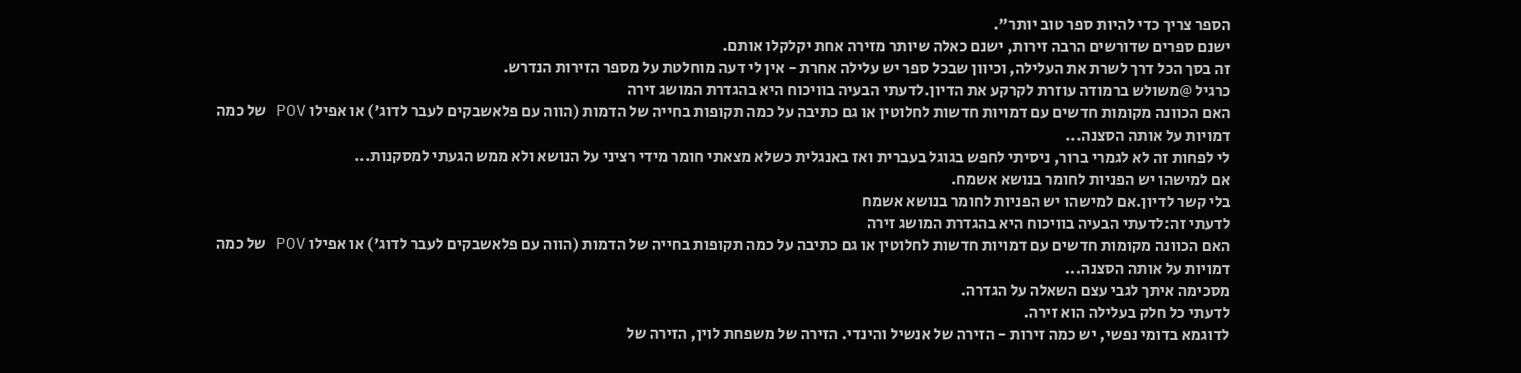הספר צריך כדי להיות ספר טוב יותר".
ישנם ספרים שדורשים הרבה זירות, ישנם כאלה שיותר מזירה אחת יקלקלו אותם.
זה בסך הכל דרך לשרת את העלילה, וכיוון שבכל ספר יש עלילה אחרת - אין לי דעה מוחלטת על מספר הזירות הנדרש.
כרגיל @משולש ברמודה עוזרת לקרקע את הדיון.לדעתי הבעיה בוויכוח היא בהגדרת המושג זירה
האם הכוונה מקומות חדשים עם דמויות חדשות לחלוטין או גם כתיבה על כמה תקופות בחייה של הדמות (הווה עם פלאשבקים לעבר לדוג') או אפילו POV של כמה דמויות על אותה הסצנה...
לי לפחות זה לא לגמרי ברור, ניסיתי לחפש בגוגל בעברית ואז באנגלית כשלא מצאתי חומר מידי רציני על הנושא ולא ממש הגעתי למסקנות...
אם למישהו יש הפניות לחומר בנושא אשמח.
בלי קשר לדיון.אם למישהו יש הפניות לחומר בנושא אשמח
לדעתי זה:לדעתי הבעיה בוויכוח היא בהגדרת המושג זירה
האם הכוונה מקומות חדשים עם דמויות חדשות לחלוטין או גם כתיבה על כמה תקופות בחייה של הדמות (הווה עם פלאשבקים לעבר לדוג') או אפילו POV של כמה דמויות על אותה הסצנה...
מסכימה איתך לגבי עצם השאלה על הגדרה.
לדעתי כל חלק בעלילה הוא זירה.
לדוגמא בדומי נפשי, יש כמה זירות - הזירה של אנשיל והינדי. הזירה של משפחת לוין, הזירה של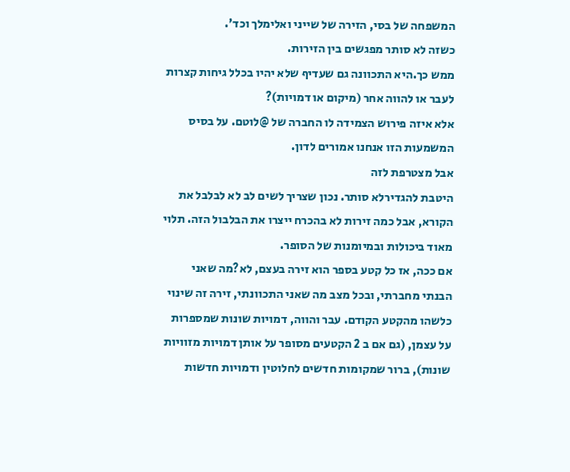המשפחה של בסי, הזירה של שייני ואלימלך וכד'.
כשזה לא סותר מפגשים בין הזירות.
ממש כך.היא התכוונה גם שעדיף שלא יהיו בכלל גיחות קצרות לעבר או להווה אחר (מיקום או דמויות)?
אלא איזה פירוש הצמידה לו החברה של @לוטם. על בסיס המשמעות הזו אנחנו אמורים לדון.
אבל מצטרפת לזה
היטבת להגדירלא סותר. נכון שצריך לשים לב לא לבלבל את הקורא, אבל כמה זירות לא בהכרח ייצרו את הבלבול הזה. תלוי מאוד ביכולות ובמיומנות של הסופר.
אם ככה, אז כל קטע בספר הוא זירה בעצם, לא?מה שאני הבנתי מחברתי, ובכל מצב מה שאני התכוונתי, זירה זה שינוי כלשהו מהקטע הקודם. עבר והווה, דמויות שונות שמספרות על עצמן, (גם אם ב 2 הקטעים מסופר על אותן דמויות מזוויות שונות), ברור שמקומות חדשים לחלוטין ודמויות חדשות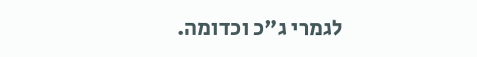לגמרי ג"כ וכדומה.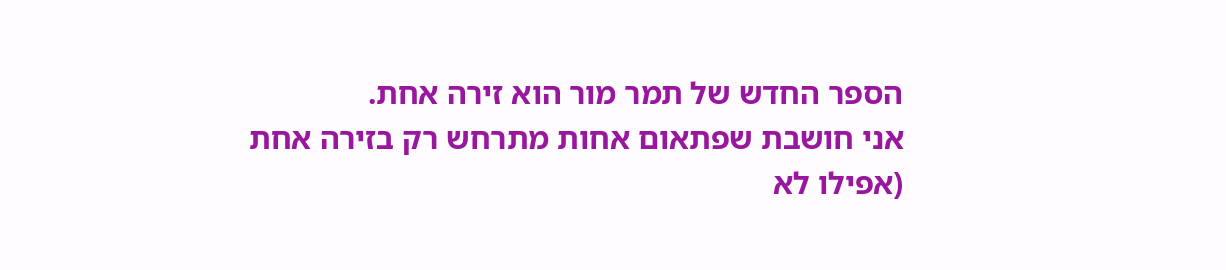הספר החדש של תמר מור הוא זירה אחת.
אני חושבת שפתאום אחות מתרחש רק בזירה אחת (אפילו לא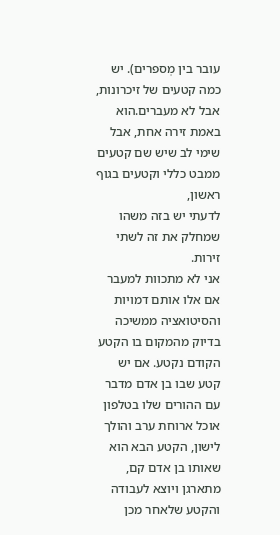עובר בין מְספרים). יש כמה קטעים של זיכרונות, אבל לא מעברים.הוא באמת זירה אחת, אבל שימי לב שיש שם קטעים ממבט כללי וקטעים בגוף ראשון,
לדעתי יש בזה משהו שמחלק את זה לשתי זירות.
אני לא מתכוות למעבר אם אלו אותם דמויות והסיטואציה ממשיכה בדיוק מהמקום בו הקטע הקודם נקטע. אם יש קטע שבו בן אדם מדבר עם ההורים שלו בטלפון אוכל ארוחת ערב והולך לישון, הקטע הבא הוא שאותו בן אדם קם, מתארגן ויוצא לעבודה והקטע שלאחר מכן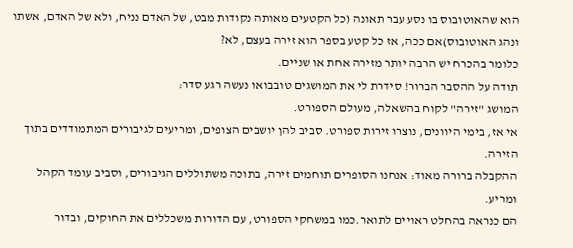הוא שהאוטובוס בו נסע עבר תאונה (כל הקטעים מאותה נקודות מבט, של האדם נניח, ולא של האדם, אשתו ונהג האוטובוס)אם ככה, אז כל קטע בספר הוא זירה בעצם, לא?
כלומר בהכרח יש הרבה יותר מזירה אחת או שניים.
תודה על ההסבר הברור! סידרת לי את המושגים טובבואו נעשה רגע סדר:
המושג "זירה" לקוח בהשאלה, מעולם הספורט.
אי אז, בימי היוונים, נוצרו זירות ספורט. סביב להן יושבים הצופים, ומריעים לגיבורים המתמודדים בתוך הזירה.
ההקבלה ברורה מאוד: אנחנו הסופרים תוחמים זירה, בתוכה משתוללים הגיבורים, וסביב עומד הקהל ומריע.
הם כנראה בהחלט ראויים לתואר.כמו במשחקי הספורט, עם הדורות משכללים את החוקים, ובדור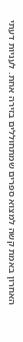האחרון באמת קשה למצוא ספרים שמתחוללים בזירה אחת. לעניות דעתי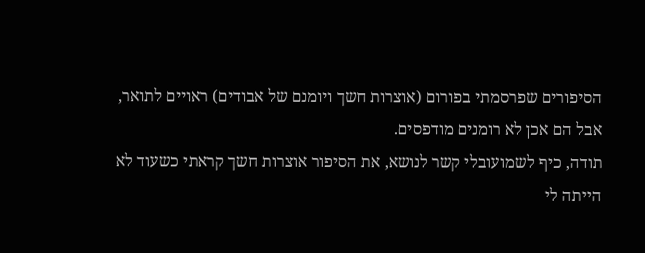הסיפורים שפרסמתי בפורום (אוצרות חשך ויומנם של אבודים) ראויים לתואר, אבל הם אכן לא רומנים מודפסים.
תודה, כיף לשמועובלי קשר לנושא, את הסיפור אוצרות חשך קראתי כשעוד לא הייתה לי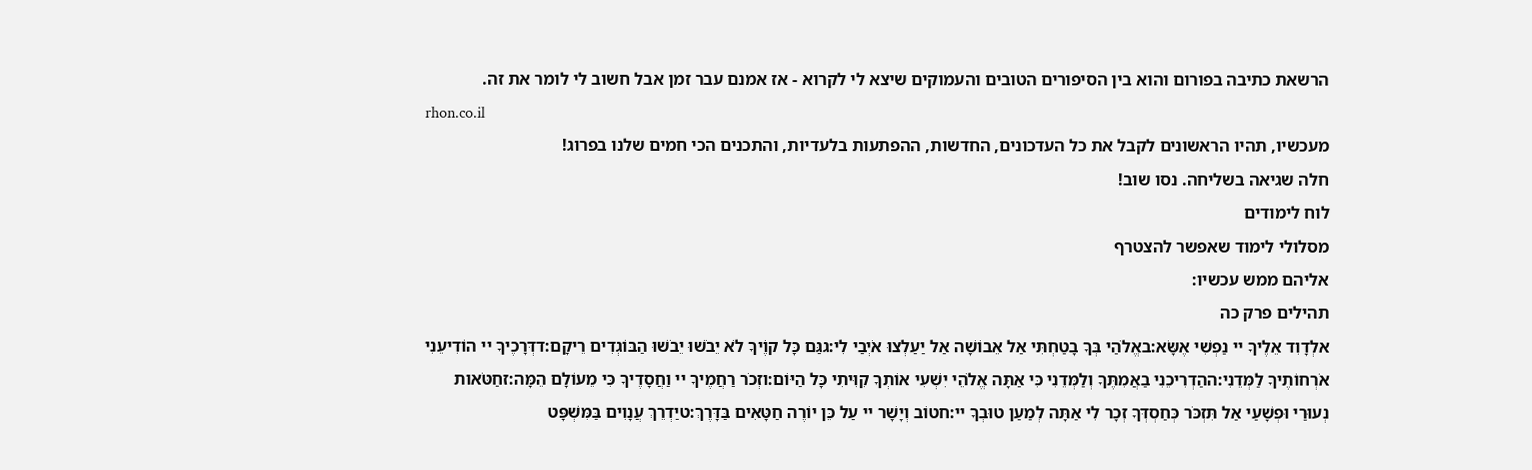הרשאת כתיבה בפורום והוא בין הסיפורים הטובים והעמוקים שיצא לי לקרוא - אז אמנם עבר זמן אבל חשוב לי לומר את זה.
rhon.co.il
מעכשיו, תהיו הראשונים לקבל את כל העדכונים, החדשות, ההפתעות בלעדיות, והתכנים הכי חמים שלנו בפרוג!
חלה שגיאה בשליחה. נסו שוב!
לוח לימודים
מסלולי לימוד שאפשר להצטרף
אליהם ממש עכשיו:
תהילים פרק כה
אלְדָוִד אֵלֶיךָ יי נַפְשִׁי אֶשָּׂא:באֱלֹהַי בְּךָ בָטַחְתִּי אַל אֵבוֹשָׁה אַל יַעַלְצוּ אֹיְבַי לִי:גגַּם כָּל קוֶֹיךָ לֹא יֵבֹשׁוּ יֵבֹשׁוּ הַבּוֹגְדִים רֵיקָם:דדְּרָכֶיךָ יי הוֹדִיעֵנִי אֹרְחוֹתֶיךָ לַמְּדֵנִי:ההַדְרִיכֵנִי בַאֲמִתֶּךָ וְלַמְּדֵנִי כִּי אַתָּה אֱלֹהֵי יִשְׁעִי אוֹתְךָ קִוִּיתִי כָּל הַיּוֹם:וזְכֹר רַחֲמֶיךָ יי וַחֲסָדֶיךָ כִּי מֵעוֹלָם הֵמָּה:זחַטֹּאות נְעוּרַי וּפְשָׁעַי אַל תִּזְכֹּר כְּחַסְדְּךָ זְכָר לִי אַתָּה לְמַעַן טוּבְךָ יי:חטוֹב וְיָשָׁר יי עַל כֵּן יוֹרֶה חַטָּאִים בַּדָּרֶךְ:טיַדְרֵךְ עֲנָוִים בַּמִּשְׁפָּט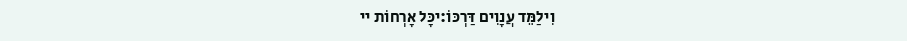וִילַמֵּד עֲנָוִים דַּרְכּוֹ:יכָּל אָרְחוֹת יי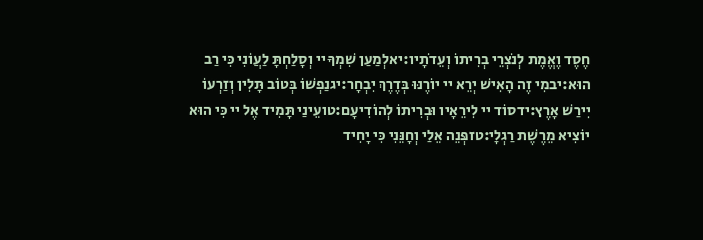חֶסֶד וֶאֱמֶת לְנֹצְרֵי בְרִיתוֹ וְעֵדֹתָיו:יאלְמַעַן שִׁמְךָ יי וְסָלַחְתָּ לַעֲוֹנִי כִּי רַב הוּא:יבמִי זֶה הָאִישׁ יְרֵא יי יוֹרֶנּוּ בְּדֶרֶךְ יִבְחָר:יגנַפְשׁוֹ בְּטוֹב תָּלִין וְזַרְעוֹ יִירַשׁ אָרֶץ:ידסוֹד יי לִירֵאָיו וּבְרִיתוֹ לְהוֹדִיעָם:טועֵינַי תָּמִיד אֶל יי כִּי הוּא יוֹצִיא מֵרֶשֶׁת רַגְלָי:טזפְּנֵה אֵלַי וְחָנֵּנִי כִּי יָחִיד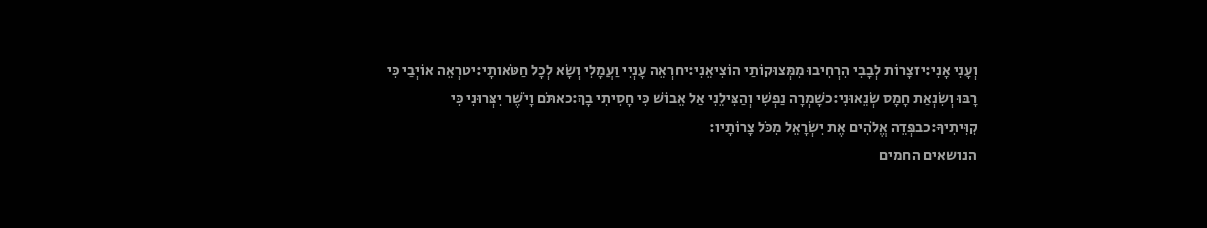וְעָנִי אָנִי:יזצָרוֹת לְבָבִי הִרְחִיבוּ מִמְּצוּקוֹתַי הוֹצִיאֵנִי:יחרְאֵה עָנְיִי וַעֲמָלִי וְשָׂא לְכָל חַטֹּאותָי:יטרְאֵה אוֹיְבַי כִּי רָבּוּ וְשִׂנְאַת חָמָס שְׂנֵאוּנִי:כשָׁמְרָה נַפְשִׁי וְהַצִּילֵנִי אַל אֵבוֹשׁ כִּי חָסִיתִי בָךְ:כאתֹּם וָיֹשֶׁר יִצְּרוּנִי כִּי קִוִּיתִיךָ:כבפְּדֵה אֱלֹהִים אֶת יִשְׂרָאֵל מִכֹּל צָרוֹתָיו:
הנושאים החמים